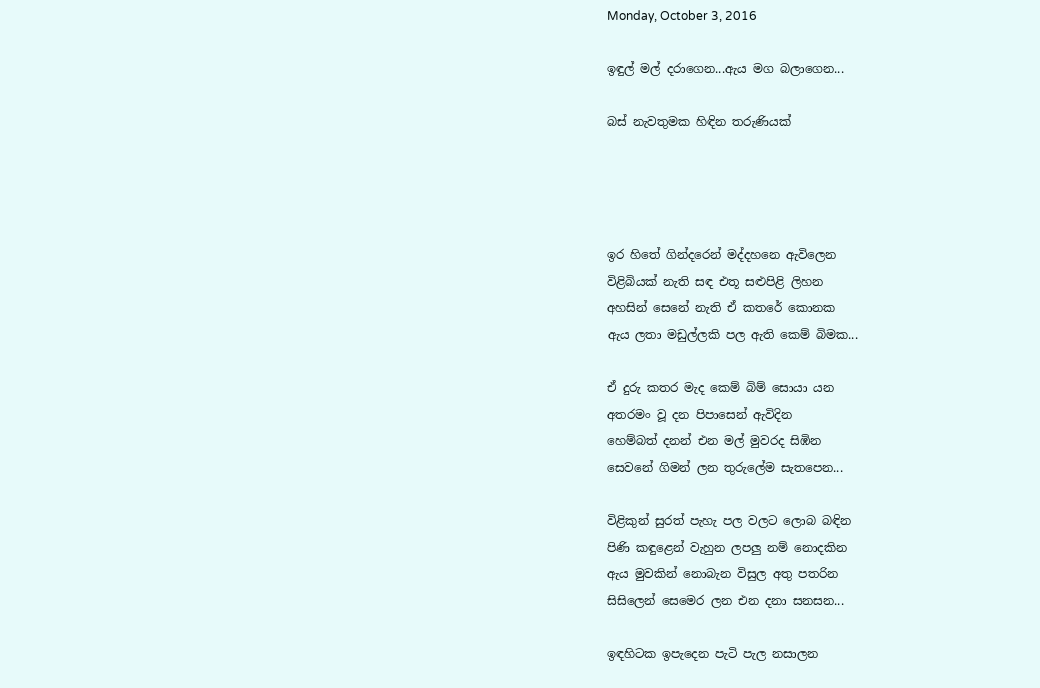Monday, October 3, 2016

ඉඳුල් මල් දරාගෙන...ඇය මග බලාගෙන...

බස් නැවතුමක හිඳින තරුණියක්




ඉර හිතේ ගින්දරෙන් මද්දහනෙ ඇවිලෙන
විළිබියක් නැති සඳ එතූ සළුපිළි ලිහන
අහසින් සෙනේ නැති ඒ කතරේ කොනක
ඇය ලතා මඩුල්ලකි පල ඇති කෙම් බිමක...

ඒ දුරු කතර මැද කෙම් බිම් සොයා යන
අතරමං වූ දන පිපාසෙන් ඇවිදින
හෙම්බත් දනන් එන මල් මුවරද සිඹින
සෙවනේ ගිමන් ලන තුරුලේම සැතපෙන...

විළිකුන් සුරත් පැහැ පල වලට ලොබ බඳින
පිණි කඳුළෙන් වැහුන ලපලු නම් නොදකින
ඇය මුවකින් නොබැන විසුල අතු පතරින
සිසිලෙන් සෙමෙර ලන එන දනා සනසන...

ඉඳහිටක ඉපැදෙන පැටි පැල නසාලන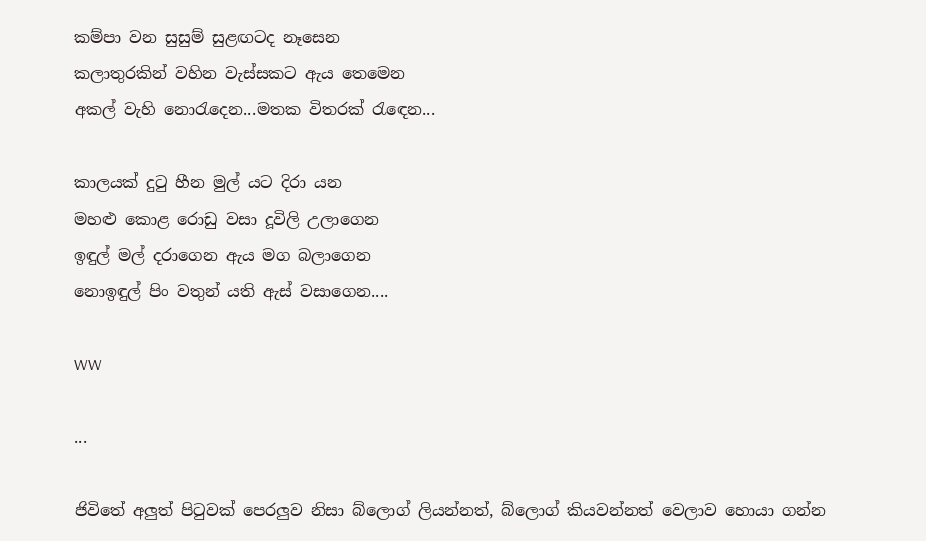කම්පා වන සුසුම් සුළඟටද නෑසෙන
කලාතුරකින් වහින වැස්සකට ඇය තෙමෙන
අකල් වැහි නොරැදෙන...මතක විතරක් රැඳෙන...

කාලයක් දුටු හීන මුල් යට දිරා යන
මහළු කොළ රොඩු වසා දූවිලි උලාගෙන
ඉඳුල් මල් දරාගෙන ඇය මග බලාගෙන
නොඉඳුල් පිං වතුන් යති ඇස් වසාගෙන....

WW

...

ජිවිතේ අලුත් පිටුවක් පෙරලුව නිසා බ්ලොග් ලියන්නත්, බ්ලොග් කියවන්නත් වෙලාව හොයා ගන්න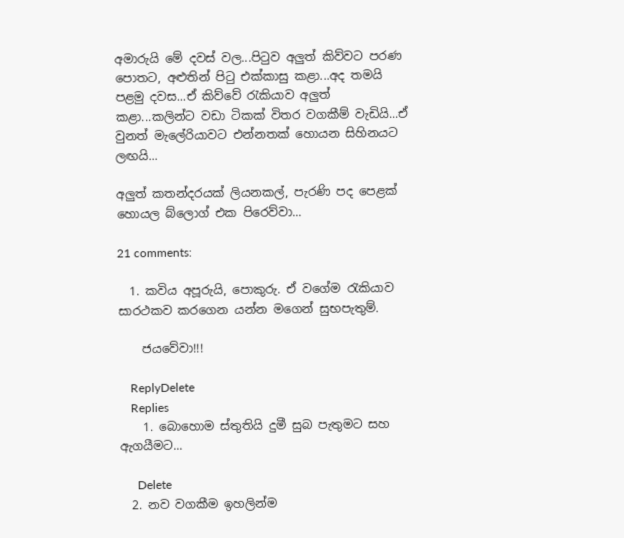අමාරුයි මේ දවස් වල...පිටුව අලුත් කිව්වට පරණ පොතට, අළුතින් පිටු එක්කාසු කළා...අද තමයි පළමු දවස...ඒ කිව්වේ රැකියාව අලුත් කළා...කලින්ට වඩා ටිකක් විතර වගකීම් වැඩියි...ඒ වුනත් මැලේරියාවට එන්නතක් හොයන සිහිනයට ලඟයි...

අලුත් කතන්දරයක් ලියනකල්, පැරණි පද පෙළක් හොයල බ්ලොග් එක පිරෙව්වා...

21 comments:

  1. කවිය අපූරුයි, පොකුරු. ඒ වගේම රැකියාව සාරථකව කරගෙන යන්න මගෙන් සුභපැතුම්.

    ජයවේවා!!!

    ReplyDelete
    Replies
    1. බොහොම ස්තුතියි දුමී සුබ පැතුමට සහ ඇගයීමට...

      Delete
  2. නව වගකීම ඉහලින්ම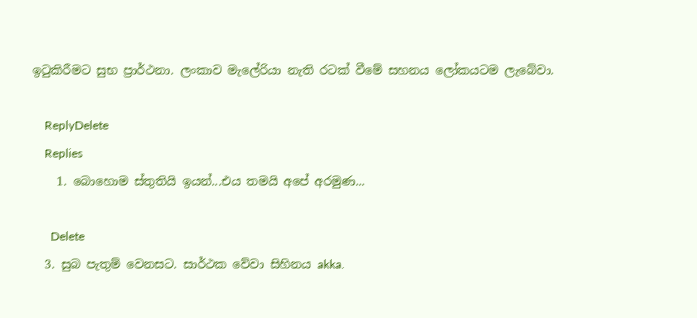ඉටුකිරීමට සුභ ප්‍රාර්ථනා. ලංකාව මැලේරියා නැති රටක් වීමේ සහනය ලෝකයටම ලැබේවා.

    ReplyDelete
    Replies
    1. බොහොම ස්තුතියි ඉයන්...එය තමයි අපේ අරමුණ...

      Delete
  3. සුබ පැතුම් වෙනසට. සාර්ථක වේවා සිහිනය akka.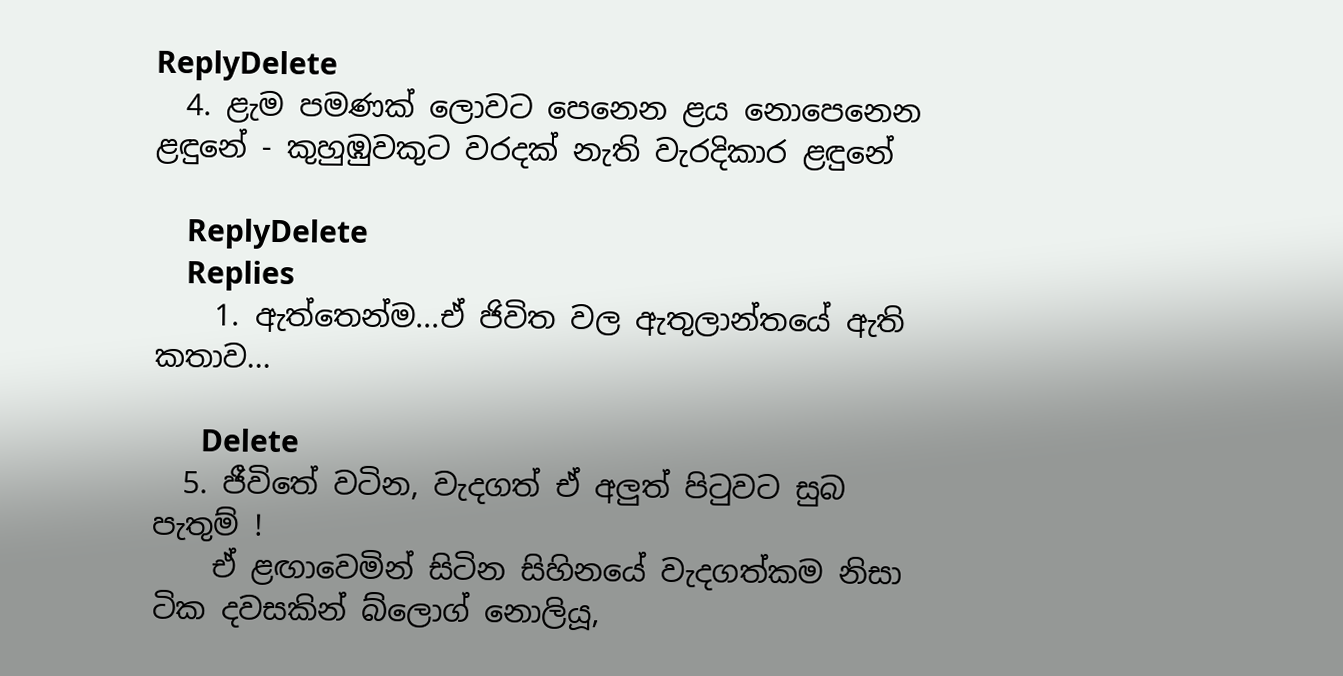ReplyDelete
  4. ළැම පමණක් ලොවට පෙනෙන ළය නොපෙනෙන ළඳුනේ - කුහුඹුවකුට වරදක් නැති වැරදිකාර ළඳුනේ

    ReplyDelete
    Replies
    1. ඇත්තෙන්ම...ඒ ජිවිත වල ඇතුලාන්තයේ ඇති කතාව...

      Delete
  5. ජීවිතේ වටින, වැදගත් ඒ අලුත් පිටුවට සුබ පැතුම් !
    ඒ ළඟාවෙමින් සිටින සිහිනයේ වැදගත්කම නිසා ටික දවසකින් බ්ලොග් නොලියූ,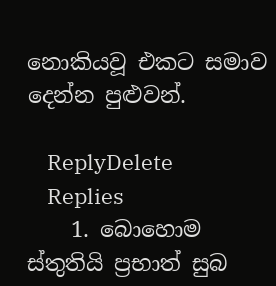නොකියවූ එකට සමාව දෙන්න පුළුවන්.

    ReplyDelete
    Replies
    1. බොහොම ස්තුතියි ප්‍රභාත් සුබ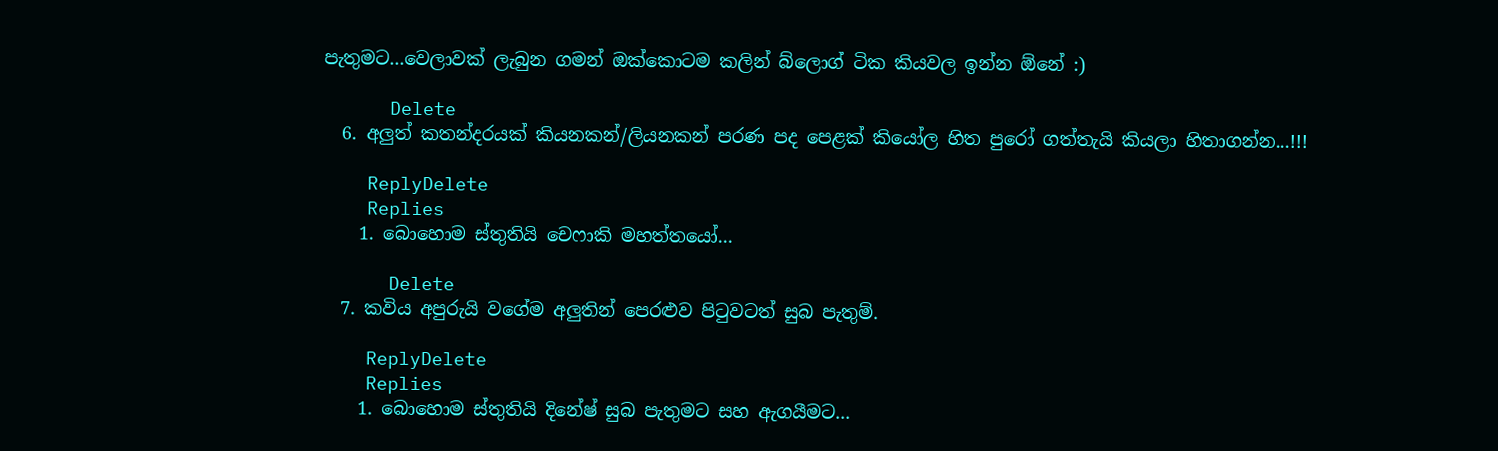පැතුමට...වෙලාවක් ලැබුන ගමන් ඔක්කොටම කලින් බ්ලොග් ටික කියවල ඉන්න ඕනේ :)

      Delete
  6. අලුත් කතන්දරයක් කියනකන්/ලියනකන් පරණ පද පෙළක් කියෝල හිත පුරෝ ගත්තැයි කියලා හිතාගන්න...!!!

    ReplyDelete
    Replies
    1. බොහොම ස්තුතියි චෙෆාකි මහත්තයෝ...

      Delete
  7. කවිය අපුරුයි වගේම අලුතින් පෙරළුව පිටුවටත් සුබ පැතුම්.

    ReplyDelete
    Replies
    1. බොහොම ස්තුතියි දිනේෂ් සුබ පැතුමට සහ ඇගයීමට...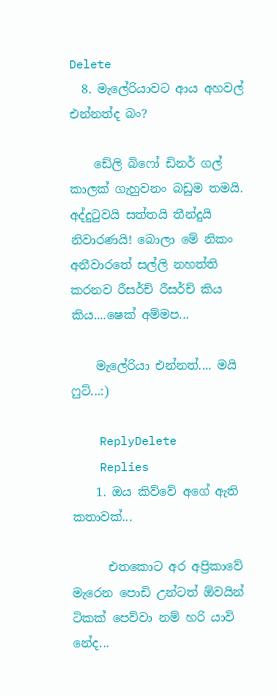Delete
  8. මැලේරියාවට ආය අහවල් එන්නත්ද බං?

    ඩේලි බිෆෝ ඩිනර් ගල් කාලක් ගැහුවනං බඩුම තමයි. අද්දුටුවයි සත්තයි තීන්දුයි නිවාරණයි! බොලා මේ නිකං අනීවාරතේ සල්ලි නහත්ති කරනව රීසර්ච් රීසර්ච් කිය කිය....ෂෙක් අම්මප...

    මැලේරියා එන්නත්.... මයි ෆුට්...:)

    ReplyDelete
    Replies
    1. ඔය කිව්වේ අගේ ඇති කතාවක්...

      එතකොට අර අප්‍රිකාවේ මැරෙන පොඩි උන්ටත් ඕවයින් ටිකක් පෙව්වා නම් හරි යාවි නේද...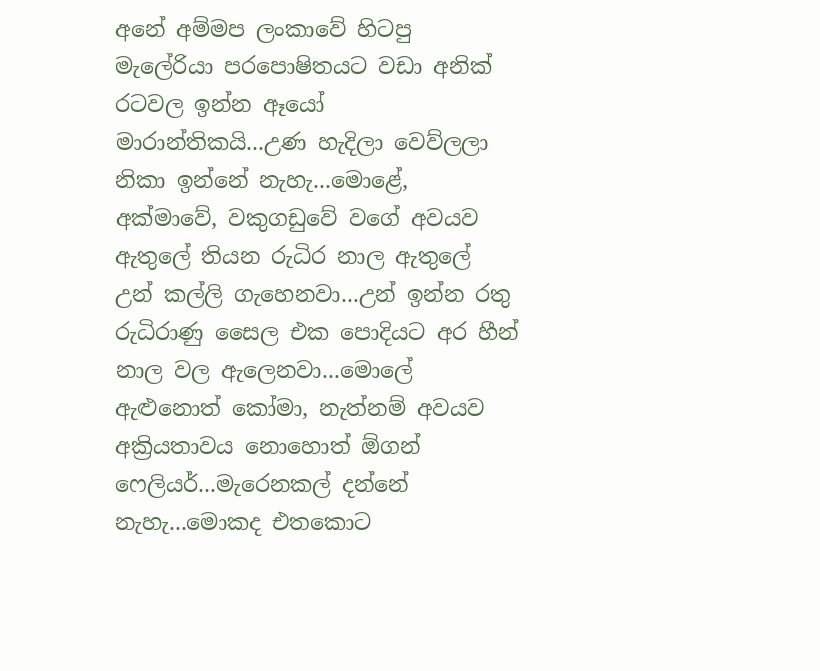අනේ අම්මප ලංකාවේ හිටපු මැලේරියා පරපොෂිතයට වඩා අනික් රටවල ඉන්න ඈයෝ මාරාන්තිකයි...උණ හැදිලා වෙව්ලලා නිකා ඉන්නේ නැහැ...මොළේ, අක්මාවේ, වකුගඩුවේ වගේ අවයව ඇතුලේ තියන රුධිර නාල ඇතුලේ උන් කල්ලි ගැහෙනවා...උන් ඉන්න රතු රුධිරාණු සෛල එක පොදියට අර හීන් නාල වල ඇලෙනවා...මොලේ ඇළුනොත් කෝමා, නැත්නම් අවයව අක්‍රියතාවය නොහොත් ඕගන් ෆෙලියර්...මැරෙනකල් දන්නේ නැහැ...මොකද එතකොට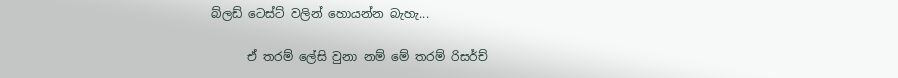බ්ලඩ් ටෙස්ට් වලින් හොයන්න බැහැ...

      ඒ තරම් ලේසි වුනා නම් මේ තරම් රිසර්ච්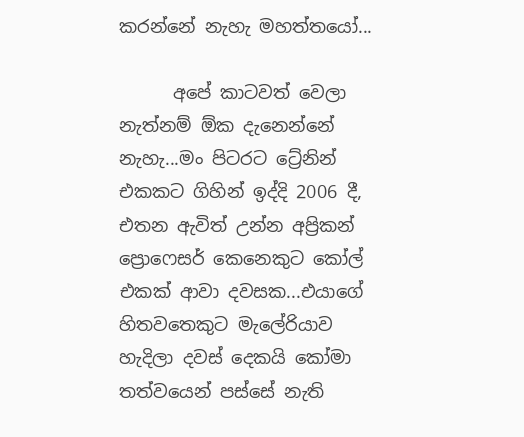කරන්නේ නැහැ මහත්තයෝ...

      අපේ කාටවත් වෙලා නැත්නම් ඕක දැනෙන්නේ නැහැ...මං පිටරට ට්‍රේනින් එකකට ගිහින් ඉද්දි 2006 දී, එතන ඇවිත් උන්න අප්‍රිකන් ප්‍රොෆෙසර් කෙනෙකුට කෝල් එකක් ආවා දවසක...එයාගේ හිතවතෙකුට මැලේරියාව හැදිලා දවස් දෙකයි කෝමා තත්වයෙන් පස්සේ නැති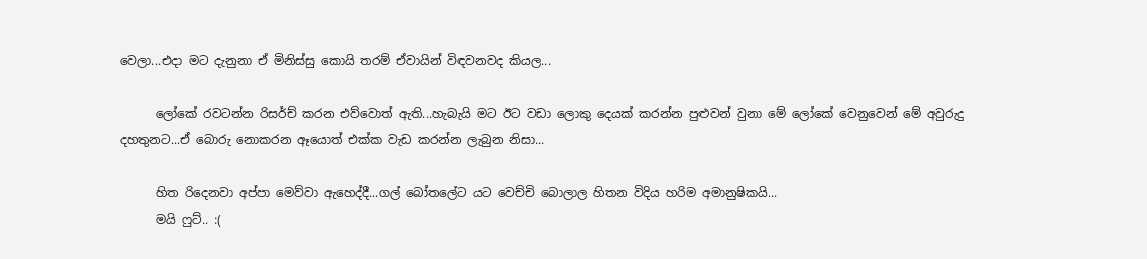වෙලා...එදා මට දැනුනා ඒ මිනිස්සු කොයි තරම් ඒවායින් විඳවනවද කියල...

      ලෝකේ රවටන්න රිසර්ච් කරන එව්වොත් ඇති...හැබැයි මට ඊට වඩා ලොකු දෙයක් කරන්න පුළුවන් වුනා මේ ලෝකේ වෙනුවෙන් මේ අවුරුදු දහතුනට...ඒ බොරු නොකරන ඈයොත් එක්ක වැඩ කරන්න ලැබුන නිසා...

      හිත රිදෙනවා අප්පා මෙව්වා ඇහෙද්දී...ගල් බෝතලේට යට වෙච්චි බොලාල හිතන විදිය හරිම අමානුෂිකයි...
      මයි ෆුට්.. :(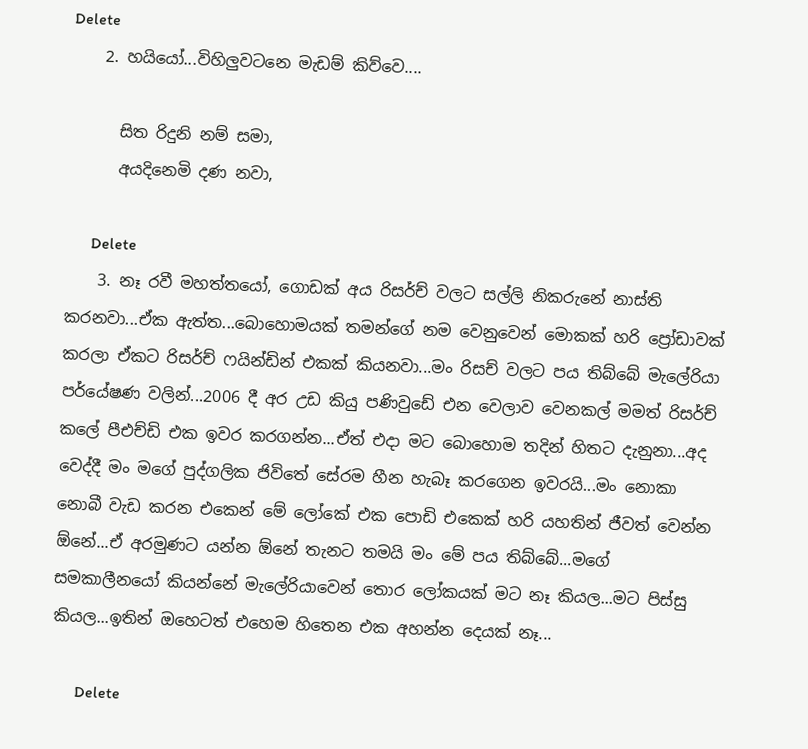Delete
    2. හයියෝ...විහිලුවටනෙ මැඩම් කිව්වෙ....

      සිත රිදුනි නම් සමා,
      අයදිනෙමි දණ නවා,

      Delete
    3. නෑ රවී මහත්තයෝ, ගොඩක් අය රිසර්ච් වලට සල්ලි නිකරුනේ නාස්ති කරනවා...ඒක ඇත්ත...බොහොමයක් තමන්ගේ නම වෙනුවෙන් මොකක් හරි ප්‍රෝඩාවක් කරලා ඒකට රිසර්ච් ෆයින්ඩින් එකක් කියනවා...මං රිසච් වලට පය තිබ්බේ මැලේරියා පර්යේෂණ වලින්...2006 දී අර උඩ කියු පණිවුඩේ එන වෙලාව වෙනකල් මමත් රිසර්ච් කලේ පීඑච්ඩි එක ඉවර කරගන්න...ඒත් එදා මට බොහොම තදින් හිතට දැනුනා...අද වෙද්දී මං මගේ පුද්ගලික ජිවිතේ සේරම හීන හැබෑ කරගෙන ඉවරයි...මං නොකා නොබී වැඩ කරන එකෙන් මේ ලෝකේ එක පොඩි එකෙක් හරි යහතින් ජීවත් වෙන්න ඕනේ...ඒ අරමුණට යන්න ඕනේ තැනට තමයි මං මේ පය තිබ්බේ...මගේ සමකාලීනයෝ කියන්නේ මැලේරියාවෙන් තොර ලෝකයක් මට නෑ කියල...මට පිස්සු කියල...ඉතින් ඔහෙටත් එහෙම හිතෙන එක අහන්න දෙයක් නෑ...

      Delete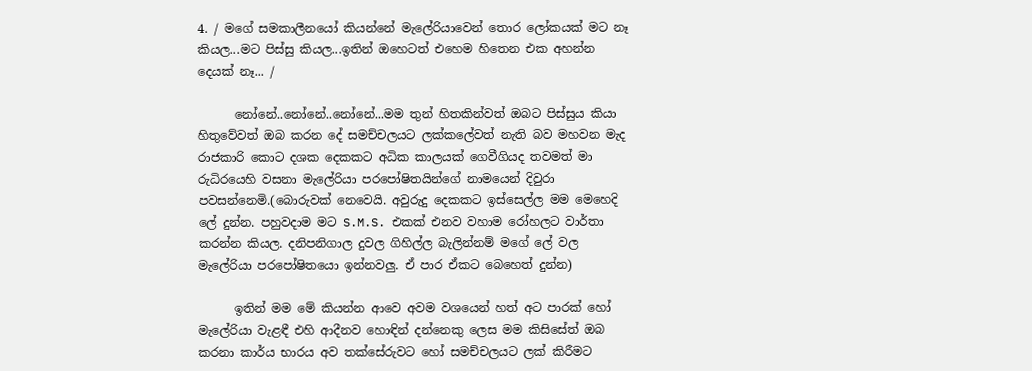4. / මගේ සමකාලීනයෝ කියන්නේ මැලේරියාවෙන් තොර ලෝකයක් මට නෑ කියල...මට පිස්සු කියල...ඉතින් ඔහෙටත් එහෙම හිතෙන එක අහන්න දෙයක් නෑ... /

      නෝනේ..නෝනේ..නෝනේ...මම තුන් හිතකින්වත් ඔබට පිස්සුය කියා හිතුවේවත් ඔබ කරන දේ සමච්චලයට ලක්කලේවත් නැති බව මහවන මැද රාජකාරි කොට දශක දෙකකට අධික කාලයක් ගෙවීගියද තවමත් මා රුධිරයෙහි වසනා මැලේරියා පරපෝෂිතයින්ගේ නාමයෙන් දිවුරා පවසන්නෙමි.(බොරුවක් නෙවෙයි. අවුරුදු දෙකකට ඉස්සෙල්ල මම මෙහෙදි ලේ දුන්න. පහුවදාම මට S.M.S. එකක් එනව වහාම රෝහලට වාර්තා කරන්න කියල. දනිපනිගාල දුවල ගිහිල්ල බැලින්නම් මගේ ලේ වල මැලේරියා පරපෝෂිතයො ඉන්නවලු. ඒ පාර ඒකට බෙහෙත් දුන්න)

      ඉතින් මම මේ කියන්න ආවෙ අවම වශයෙන් හත් අට පාරක් හෝ මැලේරියා වැළඳී එහි ආදීනව හොඳින් දන්නෙකු ලෙස මම කිසිසේත් ඔබ කරනා කාර්ය භාරය අව තක්සේරුවට හෝ සමච්චලයට ලක් කිරීමට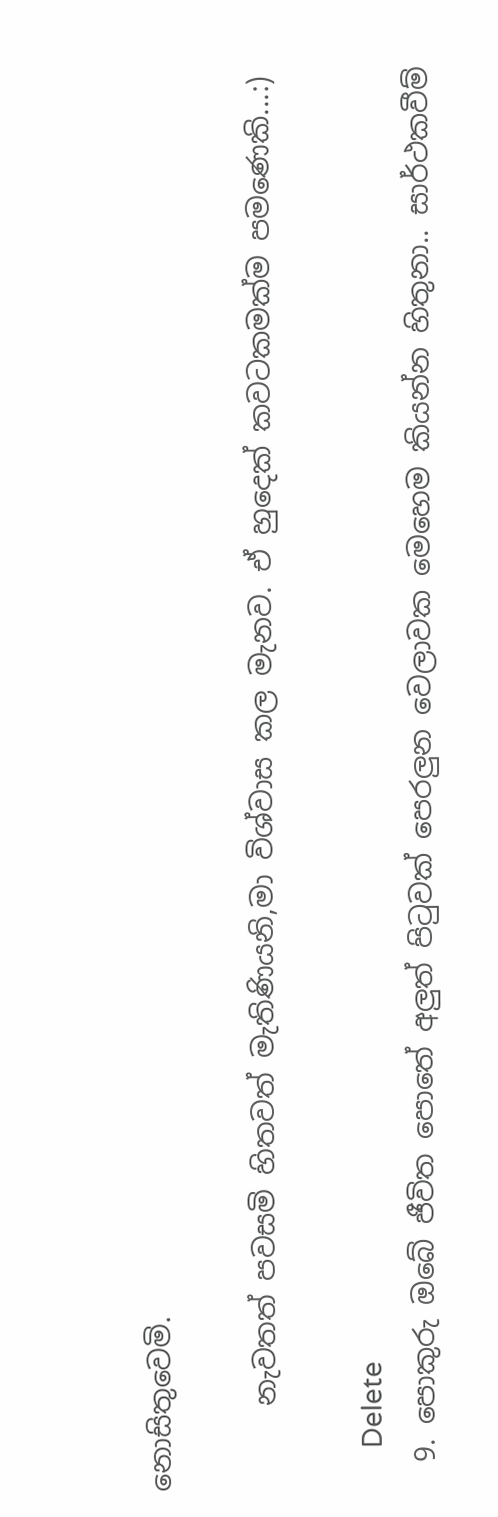නොසිතුවෙමි.

      නැවතත් පවසමි හිතවත් මැතිණියනි,මා විශ්වාස කල මැනව. ඒ හුදෙක් කවටකමක්ම පමණෙකි...:)

      Delete
  9. පොකුරු ඔබේ ජීවිත පොතේ අලුත් පිටුවක් පෙරලුන වෙලාවක මෙහෙම කියන්න හිතුනා.. සාර්ථකවීම්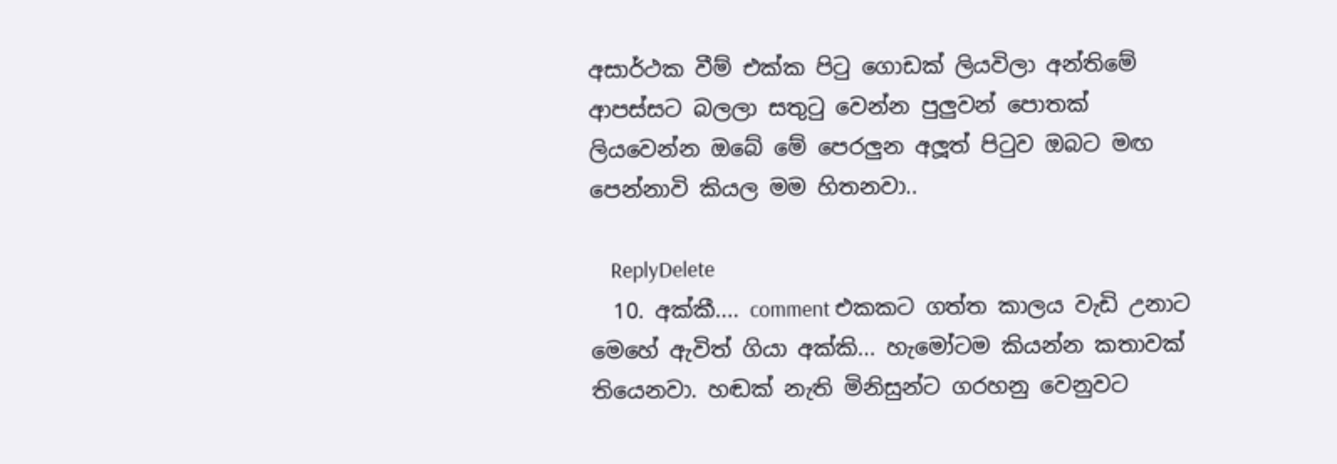අසාර්ථක වීම් එක්ක පිටු ගොඩක් ලියවිලා අන්තිමේ ආපස්සට බලලා සතුටු වෙන්න පුලුවන් පොතක් ලියවෙන්න ඔබේ මේ පෙරලුන අලූත් පිටුව ඔබට මඟ පෙන්නාවි කියල මම හිතනවා..

    ReplyDelete
  10. අක්කී.... comment එකකට ගත්ත කාලය වැඩි උනාට මෙහේ ඇවිත් ගියා අක්කි... හැමෝටම කියන්න කතාවක් තියෙනවා. හඬක් නැති මිනිසුන්ට ගරහනු වෙනුවට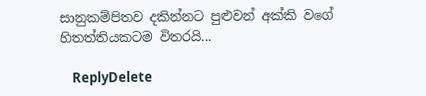සානුකම්පිතව දකින්නට පුළුවන් අක්කි වගේ හිතත්තියකටම විතරයි...

    ReplyDelete